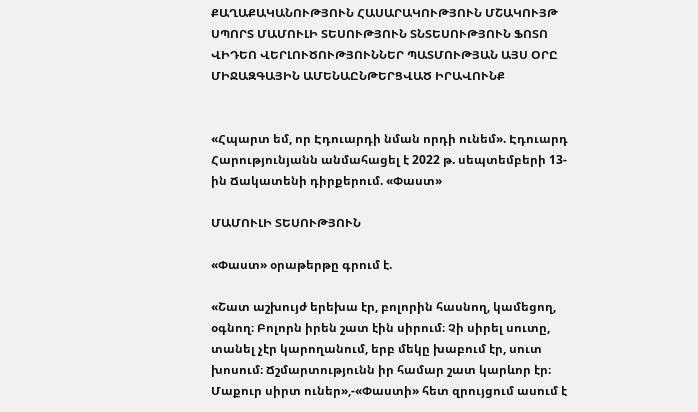ՔԱՂԱՔԱԿԱՆՈՒԹՅՈՒՆ ՀԱՍԱՐԱԿՈՒԹՅՈՒՆ ՄՇԱԿՈՒՅԹ ՍՊՈՐՏ ՄԱՄՈՒԼԻ ՏԵՍՈՒԹՅՈՒՆ ՏՆՏԵՍՈՒԹՅՈՒՆ ՖՈՏՈ ՎԻԴԵՈ ՎԵՐԼՈՒԾՈՒԹՅՈՒՆՆԵՐ ՊԱՏՄՈՒԹՅԱՆ ԱՅՍ ՕՐԸ ՄԻՋԱԶԳԱՅԻՆ ԱՄԵՆԱԸՆԹԵՐՑՎԱԾ ԻՐԱՎՈՒՆՔ


«Հպարտ եմ, որ Էդուարդի նման որդի ունեմ». Էդուարդ Հարությունյանն անմահացել է 2022 թ. սեպտեմբերի 13-ին Ճակատենի դիրքերում. «Փաստ»

ՄԱՄՈՒԼԻ ՏԵՍՈՒԹՅՈՒՆ

«Փաստ» օրաթերթը գրում է.

«Շատ աշխույժ երեխա էր, բոլորին հասնող, կամեցող, օգնող։ Բոլորն իրեն շատ էին սիրում։ Չի սիրել սուտը, տանել չէր կարողանում, երբ մեկը խաբում էր, սուտ խոսում։ Ճշմարտությունն իր համար շատ կարևոր էր։ Մաքուր սիրտ ուներ»,-«Փաստի» հետ զրույցում ասում է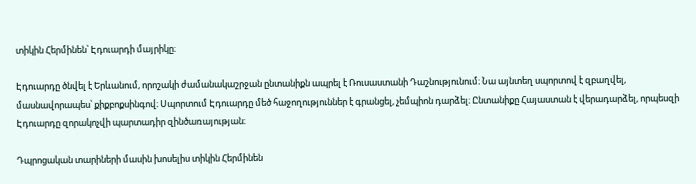տիկին Հերմինեն՝ Էդուարդի մայրիկը։

Էդուարդը ծնվել է Երևանում, որոշակի ժամանակաշրջան ընտանիքն ապրել է Ռուսաստանի Դաշնությունում։ Նա այնտեղ սպորտով է զբաղվել, մասնավորապես՝ քիքբոքսինգով։ Սպորտում Էդուարդը մեծ հաջողություններ է գրանցել, չեմպիոն դարձել։ Ընտանիքը Հայաստան է վերադարձել, որպեսզի Էդուարդը զորակոչվի պարտադիր զինծառայության։

Դպրոցական տարիների մասին խոսելիս տիկին Հերմինեն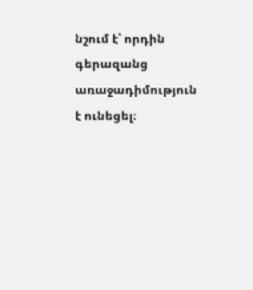նշում է՝ որդին գերազանց առաջադիմություն է ունեցել։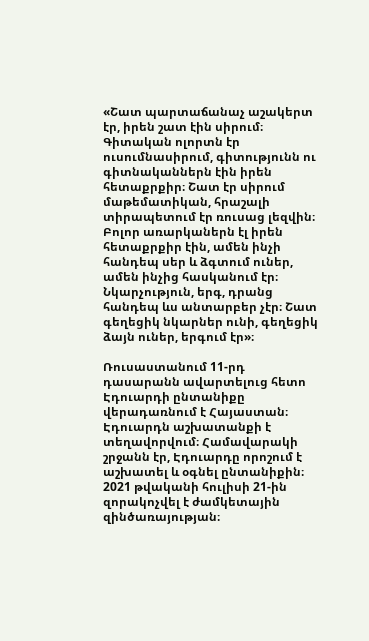«Շատ պարտաճանաչ աշակերտ էր, իրեն շատ էին սիրում։ Գիտական ոլորտն էր ուսումնասիրում, գիտությունն ու գիտնականներն էին իրեն հետաքրքիր։ Շատ էր սիրում մաթեմատիկան, հրաշալի տիրապետում էր ռուսաց լեզվին։ Բոլոր առարկաներն էլ իրեն հետաքրքիր էին, ամեն ինչի հանդեպ սեր և ձգտում ուներ, ամեն ինչից հասկանում էր։ Նկարչություն, երգ, դրանց հանդեպ ևս անտարբեր չէր։ Շատ գեղեցիկ նկարներ ունի, գեղեցիկ ձայն ուներ, երգում էր»։

Ռուսաստանում 11-րդ դասարանն ավարտելուց հետո Էդուարդի ընտանիքը վերադառնում է Հայաստան։ Էդուարդն աշխատանքի է տեղավորվում։ Համավարակի շրջանն էր, Էդուարդը որոշում է աշխատել և օգնել ընտանիքին։ 2021 թվականի հուլիսի 21-ին զորակոչվել է ժամկետային զինծառայության։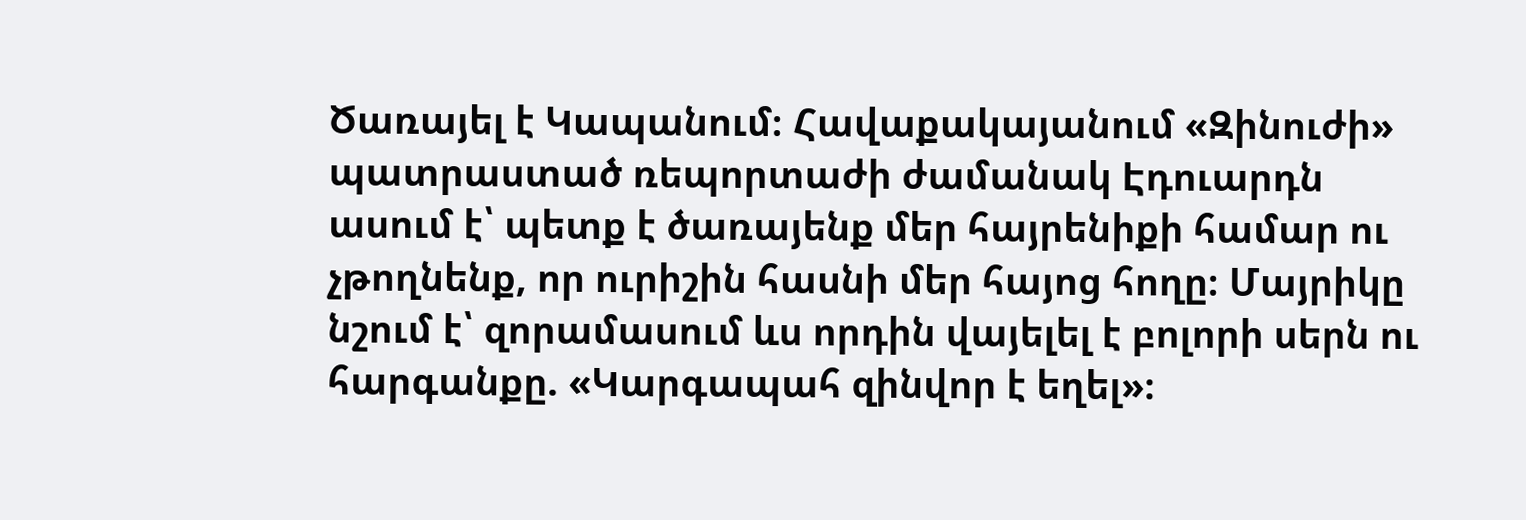Ծառայել է Կապանում։ Հավաքակայանում «Զինուժի» պատրաստած ռեպորտաժի ժամանակ Էդուարդն ասում է՝ պետք է ծառայենք մեր հայրենիքի համար ու չթողնենք, որ ուրիշին հասնի մեր հայոց հողը։ Մայրիկը նշում է՝ զորամասում ևս որդին վայելել է բոլորի սերն ու հարգանքը. «Կարգապահ զինվոր է եղել»։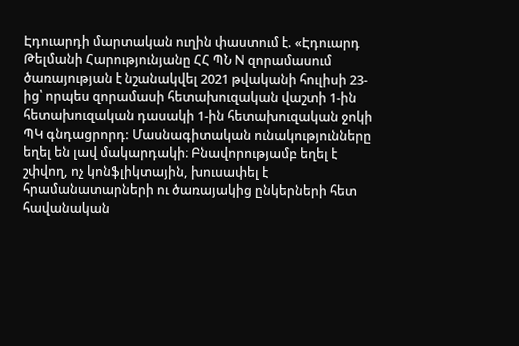Էդուարդի մարտական ուղին փաստում է. «Էդուարդ Թելմանի Հարությունյանը ՀՀ ՊՆ N զորամասում ծառայության է նշանակվել 2021 թվականի հուլիսի 23-ից՝ որպես զորամասի հետախուզական վաշտի 1-ին հետախուզական դասակի 1-ին հետախուզական ջոկի ՊԿ գնդացրորդ: Մասնագիտական ունակությունները եղել են լավ մակարդակի։ Բնավորությամբ եղել է շփվող, ոչ կոնֆլիկտային, խուսափել է հրամանատարների ու ծառայակից ընկերների հետ հավանական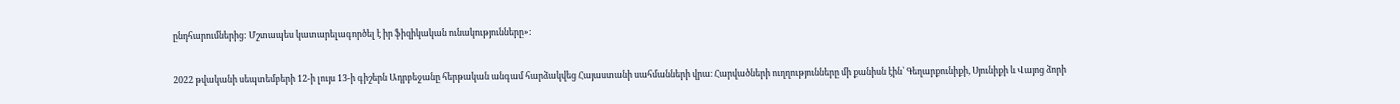ընդհարումներից: Մշտապես կատարելագործել է իր ֆիզիկական ունակությունները»:

2022 թվականի սեպտեմբերի 12-ի լույս 13-ի գիշերն Ադրբեջանը հերթական անգամ հարձակվեց Հայաստանի սահմանների վրա։ Հարվածների ուղղությունները մի քանիսն էին՝ Գեղարքունիքի, Սյունիքի և Վայոց ձորի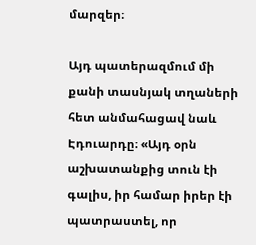մարզեր։

Այդ պատերազմում մի քանի տասնյակ տղաների հետ անմահացավ նաև Էդուարդը։ «Այդ օրն աշխատանքից տուն էի գալիս, իր համար իրեր էի պատրաստել, որ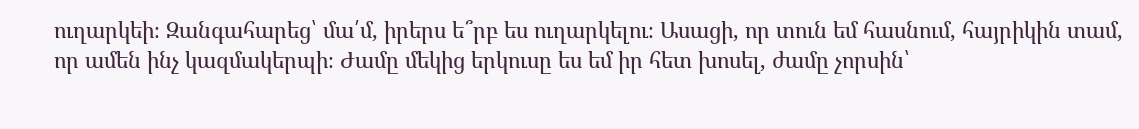ուղարկեի։ Զանգահարեց՝ մա՛մ, իրերս ե՞րբ ես ուղարկելու։ Ասացի, որ տուն եմ հասնում, հայրիկին տամ, որ ամեն ինչ կազմակերպի։ Ժամը մեկից երկուսը ես եմ իր հետ խոսել, ժամը չորսին՝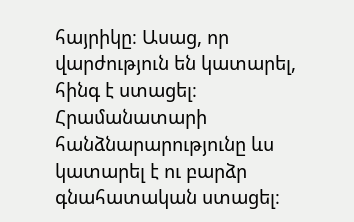հայրիկը։ Ասաց, որ վարժություն են կատարել, հինգ է ստացել։ Հրամանատարի հանձնարարությունը ևս կատարել է ու բարձր գնահատական ստացել։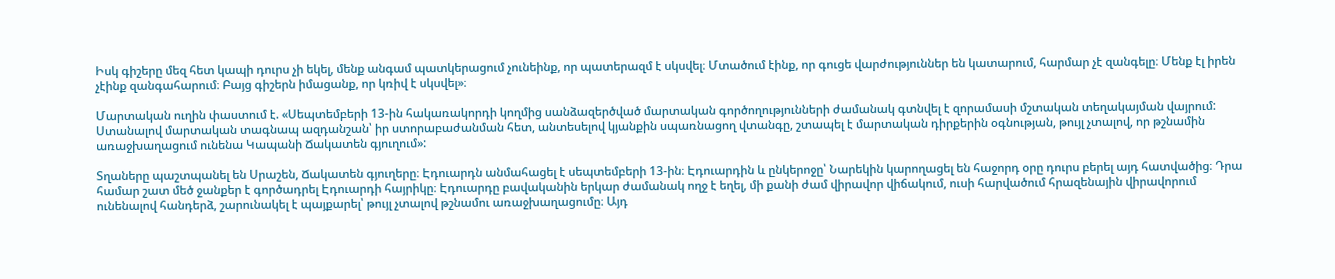Իսկ գիշերը մեզ հետ կապի դուրս չի եկել, մենք անգամ պատկերացում չունեինք, որ պատերազմ է սկսվել։ Մտածում էինք, որ գուցե վարժություններ են կատարում, հարմար չէ զանգելը։ Մենք էլ իրեն չէինք զանգահարում։ Բայց գիշերն իմացանք, որ կռիվ է սկսվել»։

Մարտական ուղին փաստում է. «Սեպտեմբերի 13-ին հակառակորդի կողմից սանձազերծված մարտական գործողությունների ժամանակ գտնվել է զորամասի մշտական տեղակայման վայրում: Ստանալով մարտական տագնապ ազդանշան՝ իր ստորաբաժանման հետ, անտեսելով կյանքին սպառնացող վտանգը, շտապել է մարտական դիրքերին օգնության, թույլ չտալով, որ թշնամին առաջխաղացում ունենա Կապանի Ճակատեն գյուղում»:

Տղաները պաշտպանել են Սրաշեն, Ճակատեն գյուղերը։ Էդուարդն անմահացել է սեպտեմբերի 13-ին։ Էդուարդին և ընկերոջը՝ Նարեկին կարողացել են հաջորդ օրը դուրս բերել այդ հատվածից։ Դրա համար շատ մեծ ջանքեր է գործադրել Էդուարդի հայրիկը։ Էդուարդը բավականին երկար ժամանակ ողջ է եղել, մի քանի ժամ վիրավոր վիճակում, ուսի հարվածում հրազենային վիրավորում ունենալով հանդերձ, շարունակել է պայքարել՝ թույլ չտալով թշնամու առաջխաղացումը։ Այդ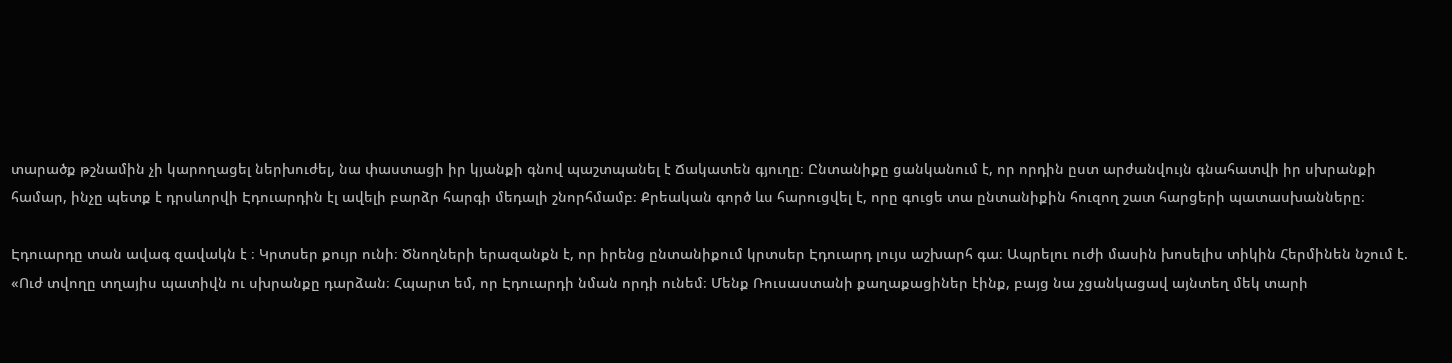տարածք թշնամին չի կարողացել ներխուժել, նա փաստացի իր կյանքի գնով պաշտպանել է Ճակատեն գյուղը։ Ընտանիքը ցանկանում է, որ որդին ըստ արժանվույն գնահատվի իր սխրանքի համար, ինչը պետք է դրսևորվի Էդուարդին էլ ավելի բարձր հարգի մեդալի շնորհմամբ։ Քրեական գործ ևս հարուցվել է, որը գուցե տա ընտանիքին հուզող շատ հարցերի պատասխանները։

Էդուարդը տան ավագ զավակն է ։ Կրտսեր քույր ունի։ Ծնողների երազանքն է, որ իրենց ընտանիքում կրտսեր Էդուարդ լույս աշխարհ գա։ Ապրելու ուժի մասին խոսելիս տիկին Հերմինեն նշում է. «Ուժ տվողը տղայիս պատիվն ու սխրանքը դարձան։ Հպարտ եմ, որ Էդուարդի նման որդի ունեմ։ Մենք Ռուսաստանի քաղաքացիներ էինք, բայց նա չցանկացավ այնտեղ մեկ տարի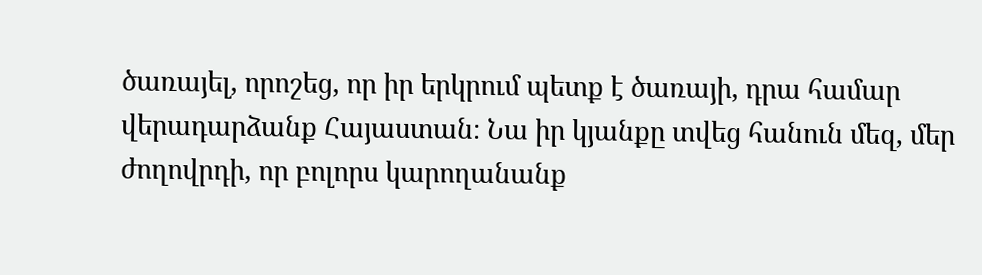ծառայել, որոշեց, որ իր երկրում պետք է ծառայի, դրա համար վերադարձանք Հայաստան։ Նա իր կյանքը տվեց հանուն մեզ, մեր ժողովրդի, որ բոլորս կարողանանք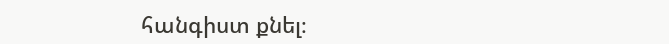հանգիստ քնել։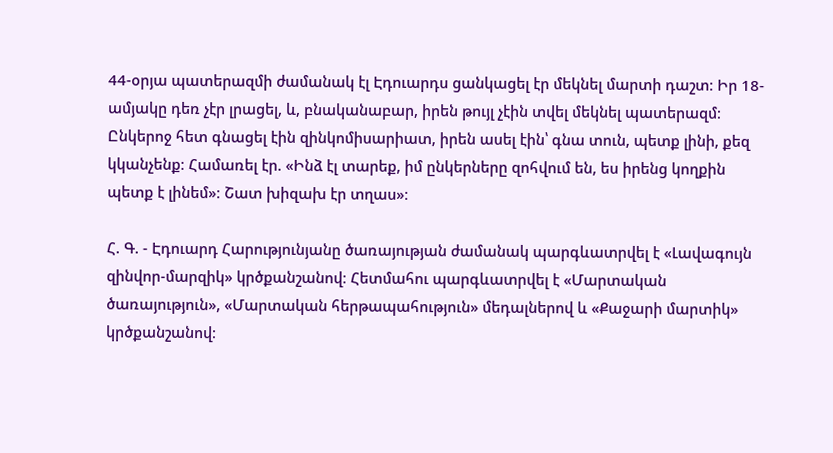44-օրյա պատերազմի ժամանակ էլ Էդուարդս ցանկացել էր մեկնել մարտի դաշտ։ Իր 18-ամյակը դեռ չէր լրացել, և, բնականաբար, իրեն թույլ չէին տվել մեկնել պատերազմ։ Ընկերոջ հետ գնացել էին զինկոմիսարիատ, իրեն ասել էին՝ գնա տուն, պետք լինի, քեզ կկանչենք։ Համառել էր. «Ինձ էլ տարեք, իմ ընկերները զոհվում են, ես իրենց կողքին պետք է լինեմ»։ Շատ խիզախ էր տղաս»։

Հ. Գ. - Էդուարդ Հարությունյանը ծառայության ժամանակ պարգևատրվել է «Լավագույն զինվոր-մարզիկ» կրծքանշանով։ Հետմահու պարգևատրվել է «Մարտական ծառայություն», «Մարտական հերթապահություն» մեդալներով և «Քաջարի մարտիկ» կրծքանշանով։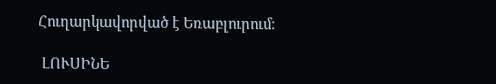Հուղարկավորված է Եռաբլուրում։

 ԼՈՒՍԻՆԵ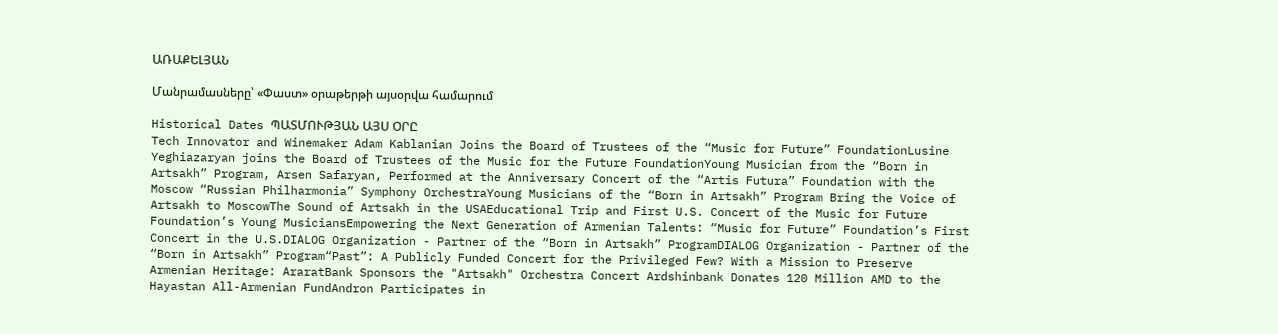ԱՌԱՔԵԼՅԱՆ

Մանրամասները՝ «Փաստ» օրաթերթի այսօրվա համարում

Historical Dates ՊԱՏՄՈՒԹՅԱՆ ԱՅՍ ՕՐԸ
Tech Innovator and Winemaker Adam Kablanian Joins the Board of Trustees of the “Music for Future” FoundationLusine Yeghiazaryan joins the Board of Trustees of the Music for the Future FoundationYoung Musician from the “Born in Artsakh” Program, Arsen Safaryan, Performed at the Anniversary Concert of the “Artis Futura” Foundation with the Moscow “Russian Philharmonia” Symphony OrchestraYoung Musicians of the “Born in Artsakh” Program Bring the Voice of Artsakh to MoscowThe Sound of Artsakh in the USAEducational Trip and First U.S. Concert of the Music for Future Foundation’s Young MusiciansEmpowering the Next Generation of Armenian Talents: “Music for Future” Foundation’s First Concert in the U.S.DIALOG Organization - Partner of the “Born in Artsakh” ProgramDIALOG Organization - Partner of the “Born in Artsakh” Program“Past”: A Publicly Funded Concert for the Privileged Few? With a Mission to Preserve Armenian Heritage: AraratBank Sponsors the "Artsakh" Orchestra Concert Ardshinbank Donates 120 Million AMD to the Hayastan All-Armenian FundAndron Participates in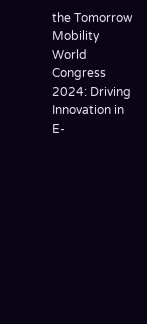the Tomorrow Mobility World Congress 2024: Driving Innovation in E-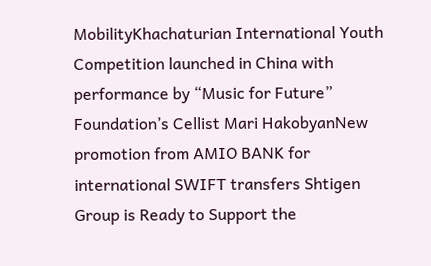MobilityKhachaturian International Youth Competition launched in China with performance by “Music for Future” Foundation’s Cellist Mari HakobyanNew promotion from AMIO BANK for international SWIFT transfers Shtigen Group is Ready to Support the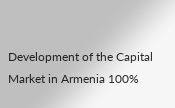Development of the Capital Market in Armenia 100%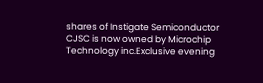shares of Instigate Semiconductor CJSC is now owned by Microchip Technology inc.Exclusive evening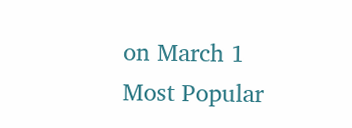on March 1
Most Popular